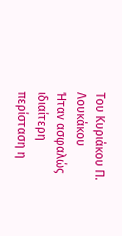Του Κυριάκου Π. Λουκάκου
Ήταν ασφαλώς ιδιαίτερη περίσταση η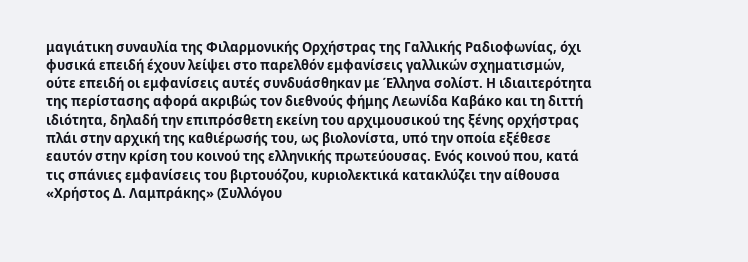μαγιάτικη συναυλία της Φιλαρμονικής Ορχήστρας της Γαλλικής Ραδιοφωνίας, όχι φυσικά επειδή έχουν λείψει στο παρελθόν εμφανίσεις γαλλικών σχηματισμών, ούτε επειδή οι εμφανίσεις αυτές συνδυάσθηκαν με Έλληνα σολίστ. Η ιδιαιτερότητα της περίστασης αφορά ακριβώς τον διεθνούς φήμης Λεωνίδα Καβάκο και τη διττή ιδιότητα, δηλαδή την επιπρόσθετη εκείνη του αρχιμουσικού της ξένης ορχήστρας πλάι στην αρχική της καθιέρωσής του, ως βιολονίστα, υπό την οποία εξέθεσε εαυτόν στην κρίση του κοινού της ελληνικής πρωτεύουσας. Ενός κοινού που, κατά τις σπάνιες εμφανίσεις του βιρτουόζου, κυριολεκτικά κατακλύζει την αίθουσα «Χρήστος Δ. Λαμπράκης» (Συλλόγου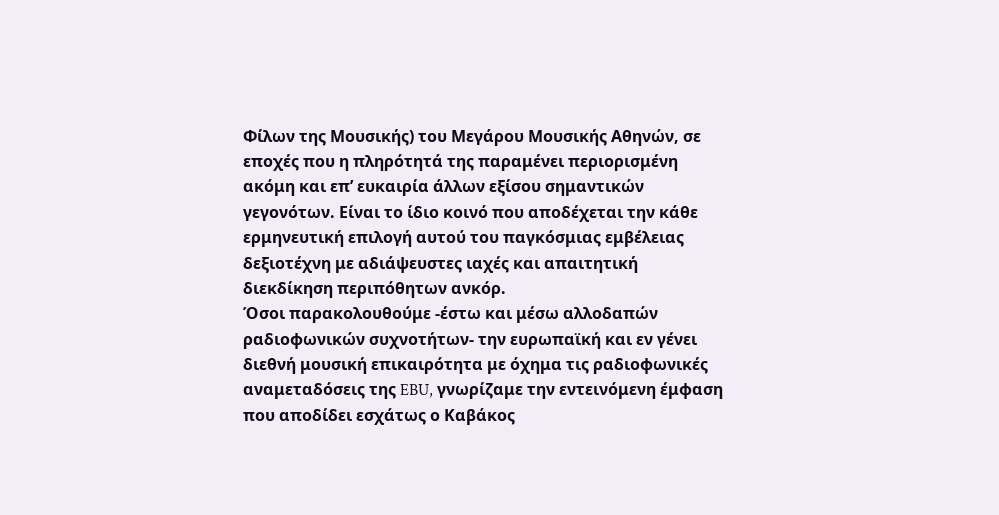Φίλων της Μουσικής) του Μεγάρου Μουσικής Αθηνών, σε εποχές που η πληρότητά της παραμένει περιορισμένη ακόμη και επ’ ευκαιρία άλλων εξίσου σημαντικών γεγονότων. Είναι το ίδιο κοινό που αποδέχεται την κάθε ερμηνευτική επιλογή αυτού του παγκόσμιας εμβέλειας δεξιοτέχνη με αδιάψευστες ιαχές και απαιτητική διεκδίκηση περιπόθητων ανκόρ.
Όσοι παρακολουθούμε -έστω και μέσω αλλοδαπών ραδιοφωνικών συχνοτήτων- την ευρωπαϊκή και εν γένει διεθνή μουσική επικαιρότητα με όχημα τις ραδιοφωνικές αναμεταδόσεις της EBU, γνωρίζαμε την εντεινόμενη έμφαση που αποδίδει εσχάτως ο Καβάκος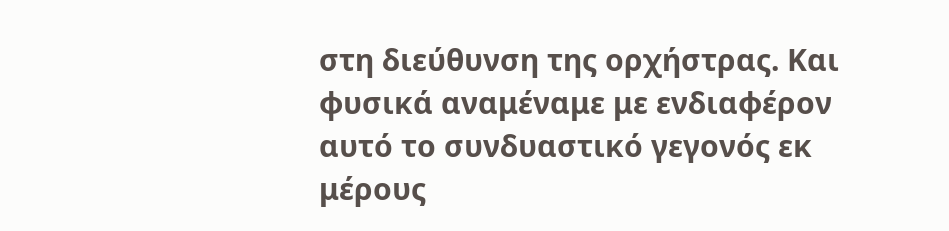στη διεύθυνση της ορχήστρας. Και φυσικά αναμέναμε με ενδιαφέρον αυτό το συνδυαστικό γεγονός εκ μέρους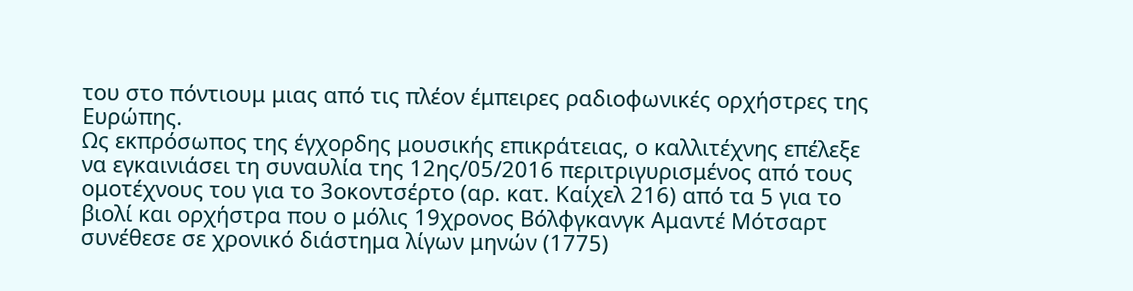του στο πόντιουμ μιας από τις πλέον έμπειρες ραδιοφωνικές ορχήστρες της Ευρώπης.
Ως εκπρόσωπος της έγχορδης μουσικής επικράτειας, ο καλλιτέχνης επέλεξε να εγκαινιάσει τη συναυλία της 12ης/05/2016 περιτριγυρισμένος από τους ομοτέχνους του για το 3οκοντσέρτο (αρ. κατ. Καίχελ 216) από τα 5 για το βιολί και ορχήστρα που ο μόλις 19χρονος Βόλφγκανγκ Αμαντέ Μότσαρτ συνέθεσε σε χρονικό διάστημα λίγων μηνών (1775)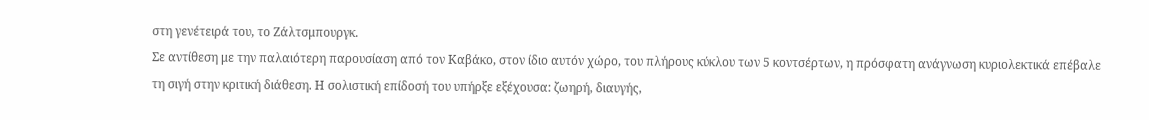στη γενέτειρά του, το Ζάλτσμπουργκ.
Σε αντίθεση με την παλαιότερη παρουσίαση από τον Καβάκο, στον ίδιο αυτόν χώρο, του πλήρους κύκλου των 5 κοντσέρτων, η πρόσφατη ανάγνωση κυριολεκτικά επέβαλε τη σιγή στην κριτική διάθεση. Η σολιστική επίδοσή του υπήρξε εξέχουσα: ζωηρή, διαυγής,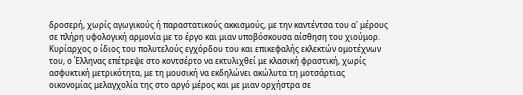δροσερή, χωρίς αγωγικούς ή παραστατικούς ακκισμούς, με την καντέντσα του α' μέρους σε πλήρη υφολογική αρμονία με το έργο και μιαν υποβόσκουσα αίσθηση του χιούμορ. Κυρίαρχος ο ίδιος του πολυτελούς εγχόρδου του και επικεφαλής εκλεκτών ομοτέχνων του, ο Έλληνας επέτρεψε στο κοντσέρτο να εκτυλιχθεί με κλασική φραστική, χωρίς ασφυκτική μετρικότητα, με τη μουσική να εκδηλώνει ακώλυτα τη μοτσάρτιας οικονομίας μελαγχολία της στο αργό μέρος και με μιαν ορχήστρα σε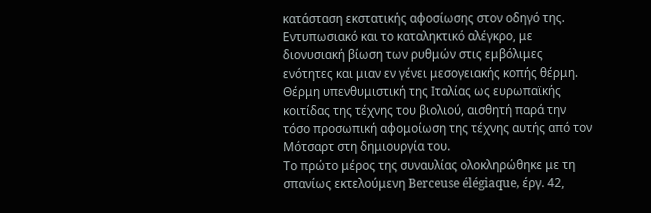κατάσταση εκστατικής αφοσίωσης στον οδηγό της. Εντυπωσιακό και το καταληκτικό αλέγκρο, με διονυσιακή βίωση των ρυθμών στις εμβόλιμες ενότητες και μιαν εν γένει μεσογειακής κοπής θέρμη. Θέρμη υπενθυμιστική της Ιταλίας ως ευρωπαϊκής κοιτίδας της τέχνης του βιολιού, αισθητή παρά την τόσο προσωπική αφομοίωση της τέχνης αυτής από τον Μότσαρτ στη δημιουργία του.
Το πρώτο μέρος της συναυλίας ολοκληρώθηκε με τη σπανίως εκτελούμενη Berceuse élégiaque, έργ. 42,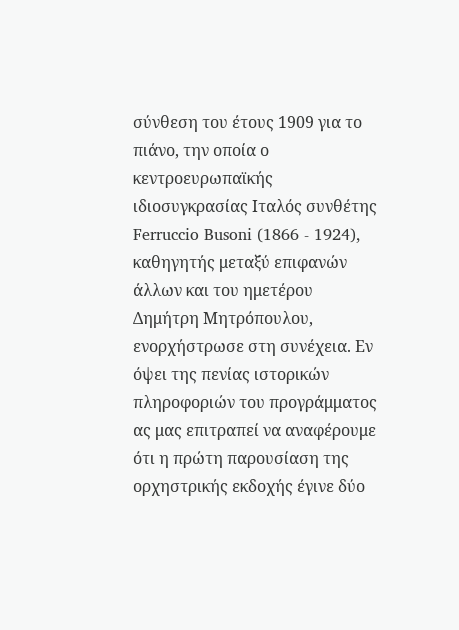σύνθεση του έτους 1909 για το πιάνο, την οποία ο κεντροευρωπαϊκής ιδιοσυγκρασίας Ιταλός συνθέτης Ferruccio Busoni (1866 - 1924), καθηγητής μεταξύ επιφανών άλλων και του ημετέρου Δημήτρη Μητρόπουλου, ενορχήστρωσε στη συνέχεια. Εν όψει της πενίας ιστορικών πληροφοριών του προγράμματος ας μας επιτραπεί να αναφέρουμε ότι η πρώτη παρουσίαση της ορχηστρικής εκδοχής έγινε δύο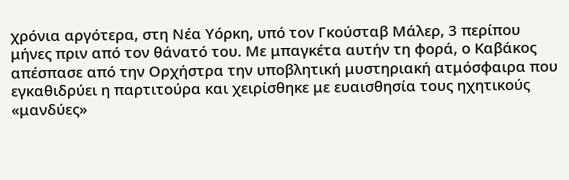χρόνια αργότερα, στη Νέα Υόρκη, υπό τον Γκούσταβ Μάλερ, 3 περίπου μήνες πριν από τον θάνατό του. Με μπαγκέτα αυτήν τη φορά, ο Καβάκος απέσπασε από την Ορχήστρα την υποβλητική μυστηριακή ατμόσφαιρα που εγκαθιδρύει η παρτιτούρα και χειρίσθηκε με ευαισθησία τους ηχητικούς «μανδύες»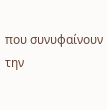που συνυφαίνουν την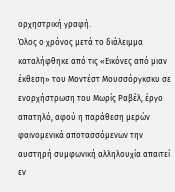ορχηστρική γραφή.
Όλος ο χρόνος μετά το διάλειμμα καταλήφθηκε από τις «Εικόνες από μιαν έκθεση» του Μοντέστ Μουσσόργκσκυ σε ενορχήστρωση του Μωρίς Ραβέλ, έργο απατηλό, αφού η παράθεση μερών φαινομενικά αποτασσόμενων την αυστηρή συμφωνική αλληλουχία απαιτεί εν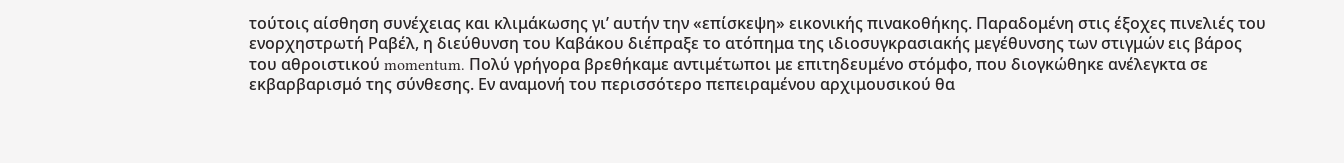τούτοις αίσθηση συνέχειας και κλιμάκωσης γι’ αυτήν την «επίσκεψη» εικονικής πινακοθήκης. Παραδομένη στις έξοχες πινελιές του ενορχηστρωτή Ραβέλ, η διεύθυνση του Καβάκου διέπραξε το ατόπημα της ιδιοσυγκρασιακής μεγέθυνσης των στιγμών εις βάρος του αθροιστικού momentum. Πολύ γρήγορα βρεθήκαμε αντιμέτωποι με επιτηδευμένο στόμφο, που διογκώθηκε ανέλεγκτα σε εκβαρβαρισμό της σύνθεσης. Εν αναμονή του περισσότερο πεπειραμένου αρχιμουσικού θα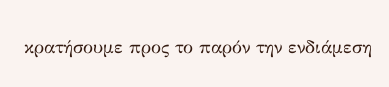κρατήσουμε προς το παρόν την ενδιάμεση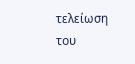τελείωση του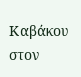Καβάκου στον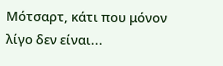Μότσαρτ, κάτι που μόνον λίγο δεν είναι...